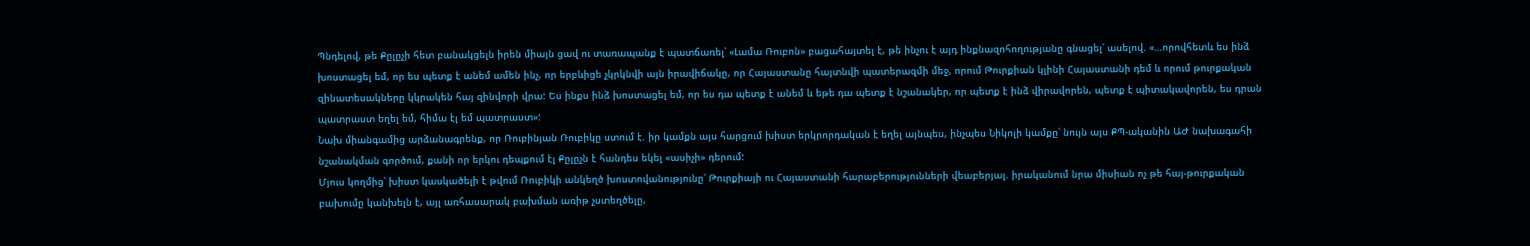Պնդելով, թե Քըլըչի հետ բանակցելն իրեն միայն ցավ ու տառապանք է պատճառել՝ «Լամա Ռուբոն» բացահայտել է, թե ինչու է այդ ինքնազոհողությանը գնացել՝ ասելով. «…որովհետև ես ինձ խոստացել եմ, որ ես պետք է անեմ ամեն ինչ, որ երբևիցե չկրկնվի այն իրավիճակը, որ Հայաստանը հայտնվի պատերազմի մեջ, որում Թուրքիան կլինի Հայաստանի դեմ և որում թուրքական զինատեսակները կկրակեն հայ զինվորի վրա: Ես ինքս ինձ խոստացել եմ, որ ես դա պետք է անեմ և եթե դա պետք է նշանակեր, որ պետք է ինձ վիրավորեն, պետք է պիտակավորեն, ես դրան պատրաստ եղել եմ, հիմա էլ եմ պատրաստ»:
Նախ միանգամից արձանագրենք, որ Ռուբինյան Ռուբիկը ստում է. իր կամքն այս հարցում խիստ երկրորդական է եղել այնպես, ինչպես Նիկոլի կամքը՝ նույն այս ՔՊ-ականին ԱԺ նախագահի նշանակման գործում, քանի որ երկու դեպքում էլ Քըլըչն է հանդես եկել «ասիչի» դերում:
Մյուս կողմից՝ խիստ կասկածելի է թվում Ռուբիկի անկեղծ խոստովանությունը՝ Թուրքիայի ու Հայաստանի հարաբերությունների վեաբերյալ. իրականում նրա միսիան ոչ թե հայ-թուրքական բախումը կանխելն է, այլ առհասարակ բախման առիթ չստեղծելը,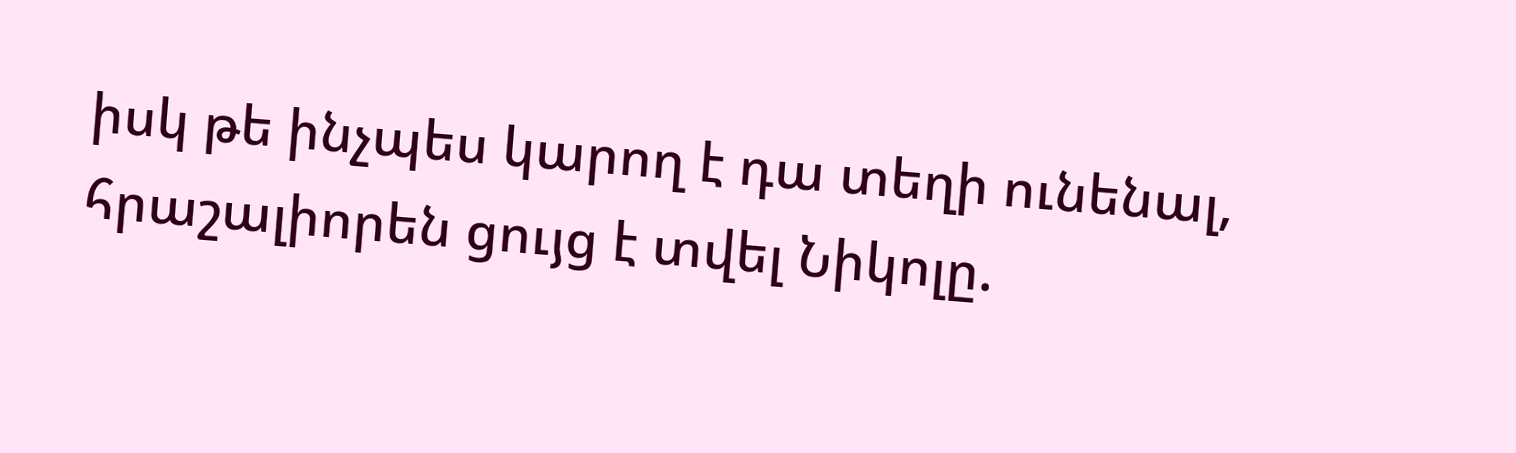իսկ թե ինչպես կարող է դա տեղի ունենալ, հրաշալիորեն ցույց է տվել Նիկոլը.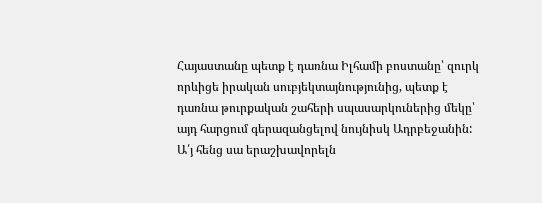Հայաստանը պետք է դառնա Իլհամի բոստանը՝ զուրկ որևիցե իրական սուբյեկտայնությունից, պետք է դառնա թուրքական շահերի սպասարկուներից մեկը՝ այդ հարցում գերազանցելով նույնիսկ Ադրբեջանին: Ա՛յ հենց սա երաշխավորելն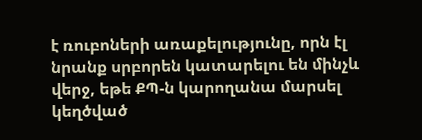է ռուբոների առաքելությունը, որն էլ նրանք սրբորեն կատարելու են մինչև վերջ, եթե ՔՊ-ն կարողանա մարսել կեղծված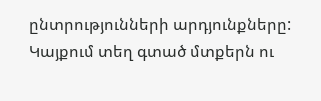ընտրությունների արդյունքները:
Կայքում տեղ գտած մտքերն ու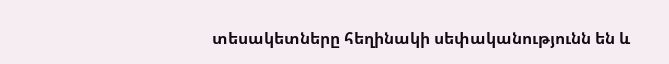տեսակետները հեղինակի սեփականությունն են և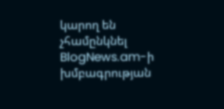կարող են չհամընկնել BlogNews.am-ի խմբագրության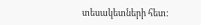տեսակետների հետ: